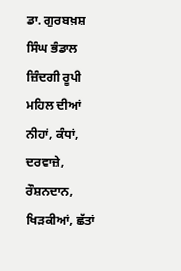ਡਾ. ਗੁਰਬਖ਼ਸ਼ ਸਿੰਘ ਭੰਡਾਲ
ਜ਼ਿੰਦਗੀ ਰੂਪੀ ਮਹਿਲ ਦੀਆਂ ਨੀਹਾਂ, ਕੰਧਾਂ, ਦਰਵਾਜ਼ੇ, ਰੌਸ਼ਨਦਾਨ, ਖਿੜਕੀਆਂ, ਛੱਤਾਂ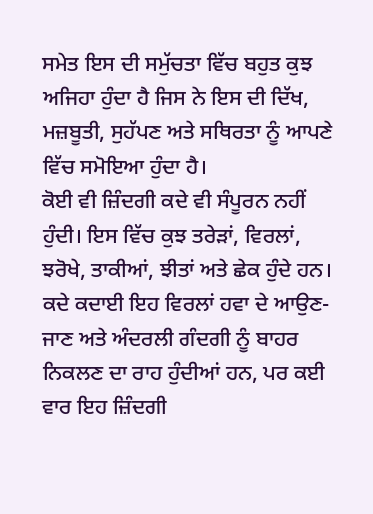ਸਮੇਤ ਇਸ ਦੀ ਸਮੁੱਚਤਾ ਵਿੱਚ ਬਹੁਤ ਕੁਝ ਅਜਿਹਾ ਹੁੰਦਾ ਹੈ ਜਿਸ ਨੇ ਇਸ ਦੀ ਦਿੱਖ, ਮਜ਼ਬੂਤੀ, ਸੁਹੱਪਣ ਅਤੇ ਸਥਿਰਤਾ ਨੂੰ ਆਪਣੇ ਵਿੱਚ ਸਮੋਇਆ ਹੁੰਦਾ ਹੈ।
ਕੋਈ ਵੀ ਜ਼ਿੰਦਗੀ ਕਦੇ ਵੀ ਸੰਪੂਰਨ ਨਹੀਂ ਹੁੰਦੀ। ਇਸ ਵਿੱਚ ਕੁਝ ਤਰੇੜਾਂ, ਵਿਰਲਾਂ, ਝਰੋਖੇ, ਤਾਕੀਆਂ, ਝੀਤਾਂ ਅਤੇ ਛੇਕ ਹੁੰਦੇ ਹਨ। ਕਦੇ ਕਦਾਈ ਇਹ ਵਿਰਲਾਂ ਹਵਾ ਦੇ ਆਉਣ-ਜਾਣ ਅਤੇ ਅੰਦਰਲੀ ਗੰਦਗੀ ਨੂੰ ਬਾਹਰ ਨਿਕਲਣ ਦਾ ਰਾਹ ਹੁੰਦੀਆਂ ਹਨ, ਪਰ ਕਈ ਵਾਰ ਇਹ ਜ਼ਿੰਦਗੀ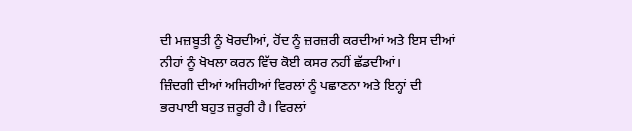ਦੀ ਮਜ਼ਬੂਤੀ ਨੂੰ ਖੋਰਦੀਆਂ, ਹੋਂਦ ਨੂੰ ਜ਼ਰਜ਼ਰੀ ਕਰਦੀਆਂ ਅਤੇ ਇਸ ਦੀਆਂ ਨੀਹਾਂ ਨੂੰ ਖੋਖਲਾ ਕਰਨ ਵਿੱਚ ਕੋਈ ਕਸਰ ਨਹੀਂ ਛੱਡਦੀਆਂ।
ਜ਼ਿੰਦਗੀ ਦੀਆਂ ਅਜਿਹੀਆਂ ਵਿਰਲਾਂ ਨੂੰ ਪਛਾਣਨਾ ਅਤੇ ਇਨ੍ਹਾਂ ਦੀ ਭਰਪਾਈ ਬਹੁਤ ਜ਼ਰੂਰੀ ਹੈ। ਵਿਰਲਾਂ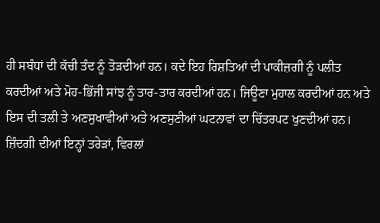ਹੀ ਸਬੰਧਾਂ ਦੀ ਕੱਚੀ ਤੰਦ ਨੂੰ ਤੋੜਦੀਆਂ ਹਨ। ਕਦੇ ਇਹ ਰਿਸ਼ਤਿਆਂ ਦੀ ਪਾਕੀਜ਼ਗੀ ਨੂੰ ਪਲੀਤ ਕਰਦੀਆਂ ਅਤੇ ਮੋਹ-ਭਿੱਜੀ ਸਾਂਝ ਨੂੰ ਤਾਰ-ਤਾਰ ਕਰਦੀਆਂ ਹਨ। ਜਿਊਣਾ ਮੁਹਾਲ ਕਰਦੀਆਂ ਹਨ ਅਤੇ ਇਸ ਦੀ ਤਲੀ ਤੇ ਅਣਸੁਖਾਵੀਆਂ ਅਤੇ ਅਣਸੁਣੀਆਂ ਘਟਨਾਵਾਂ ਦਾ ਚਿੱਤਰਪਟ ਖੁਣਦੀਆਂ ਹਨ।
ਜ਼ਿੰਦਗੀ ਦੀਆਂ ਇਨ੍ਹਾਂ ਤਰੇੜਾਂ, ਵਿਰਲਾਂ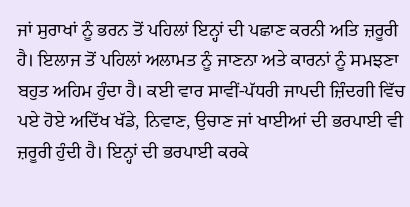ਜਾਂ ਸੁਰਾਖਾਂ ਨੂੰ ਭਰਨ ਤੋਂ ਪਹਿਲਾਂ ਇਨ੍ਹਾਂ ਦੀ ਪਛਾਣ ਕਰਨੀ ਅਤਿ ਜ਼ਰੂਰੀ ਹੈ। ਇਲਾਜ ਤੋਂ ਪਹਿਲਾਂ ਅਲਾਮਤ ਨੂੰ ਜਾਣਨਾ ਅਤੇ ਕਾਰਨਾਂ ਨੂੰ ਸਮਝਣਾ ਬਹੁਤ ਅਹਿਮ ਹੁੰਦਾ ਹੈ। ਕਈ ਵਾਰ ਸਾਵੀਂ-ਪੱਧਰੀ ਜਾਪਦੀ ਜ਼ਿੰਦਗੀ ਵਿੱਚ ਪਏ ਹੋਏ ਅਦਿੱਖ ਖੱਡੇ, ਨਿਵਾਣ, ਉਚਾਣ ਜਾਂ ਖਾਈਆਂ ਦੀ ਭਰਪਾਈ ਵੀ ਜ਼ਰੂਰੀ ਹੁੰਦੀ ਹੈ। ਇਨ੍ਹਾਂ ਦੀ ਭਰਪਾਈ ਕਰਕੇ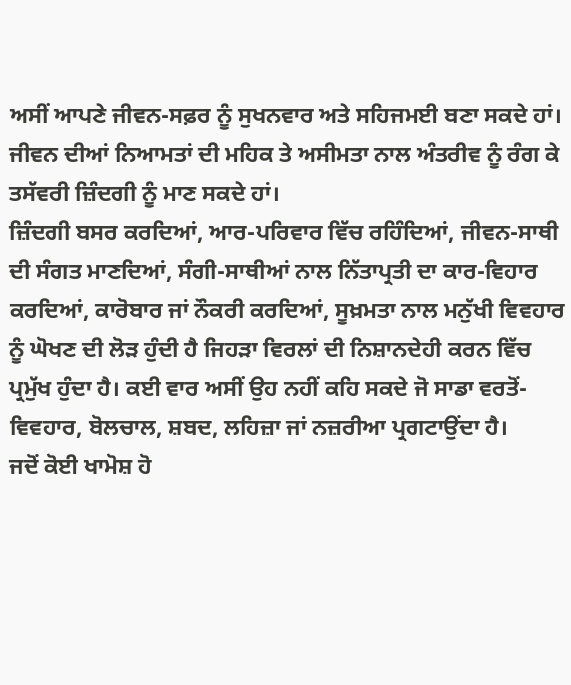ਅਸੀਂ ਆਪਣੇ ਜੀਵਨ-ਸਫ਼ਰ ਨੂੰ ਸੁਖਨਵਾਰ ਅਤੇ ਸਹਿਜਮਈ ਬਣਾ ਸਕਦੇ ਹਾਂ। ਜੀਵਨ ਦੀਆਂ ਨਿਆਮਤਾਂ ਦੀ ਮਹਿਕ ਤੇ ਅਸੀਮਤਾ ਨਾਲ ਅੰਤਰੀਵ ਨੂੰ ਰੰਗ ਕੇ ਤਸੱਵਰੀ ਜ਼ਿੰਦਗੀ ਨੂੰ ਮਾਣ ਸਕਦੇ ਹਾਂ।
ਜ਼ਿੰਦਗੀ ਬਸਰ ਕਰਦਿਆਂ, ਆਰ-ਪਰਿਵਾਰ ਵਿੱਚ ਰਹਿੰਦਿਆਂ, ਜੀਵਨ-ਸਾਥੀ ਦੀ ਸੰਗਤ ਮਾਣਦਿਆਂ, ਸੰਗੀ-ਸਾਥੀਆਂ ਨਾਲ ਨਿੱਤਾਪ੍ਰਤੀ ਦਾ ਕਾਰ-ਵਿਹਾਰ ਕਰਦਿਆਂ, ਕਾਰੋਬਾਰ ਜਾਂ ਨੌਕਰੀ ਕਰਦਿਆਂ, ਸੂਖ਼ਮਤਾ ਨਾਲ ਮਨੁੱਖੀ ਵਿਵਹਾਰ ਨੂੰ ਘੋਖਣ ਦੀ ਲੋੜ ਹੁੰਦੀ ਹੈ ਜਿਹੜਾ ਵਿਰਲਾਂ ਦੀ ਨਿਸ਼ਾਨਦੇਹੀ ਕਰਨ ਵਿੱਚ ਪ੍ਰਮੁੱਖ ਹੁੰਦਾ ਹੈ। ਕਈ ਵਾਰ ਅਸੀਂ ਉਹ ਨਹੀਂ ਕਹਿ ਸਕਦੇ ਜੋ ਸਾਡਾ ਵਰਤੋਂ-ਵਿਵਹਾਰ, ਬੋਲਚਾਲ, ਸ਼ਬਦ, ਲਹਿਜ਼ਾ ਜਾਂ ਨਜ਼ਰੀਆ ਪ੍ਰਗਟਾਉਂਦਾ ਹੈ।
ਜਦੋਂ ਕੋਈ ਖਾਮੋਸ਼ ਹੋ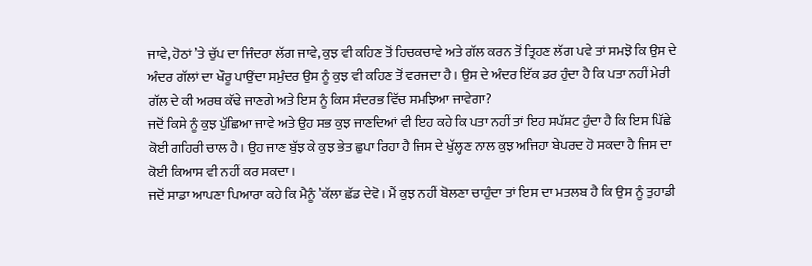ਜਾਵੇ, ਹੋਠਾਂ ’ਤੇ ਚੁੱਪ ਦਾ ਜਿੰਦਰਾ ਲੱਗ ਜਾਵੇ, ਕੁਝ ਵੀ ਕਹਿਣ ਤੋਂ ਹਿਚਕਚਾਵੇ ਅਤੇ ਗੱਲ ਕਰਨ ਤੋਂ ਤ੍ਰਿਹਣ ਲੱਗ ਪਵੇ ਤਾਂ ਸਮਝੋ ਕਿ ਉਸ ਦੇ ਅੰਦਰ ਗੱਲਾਂ ਦਾ ਖੌਰੂ ਪਾਉਂਦਾ ਸਮੁੰਦਰ ਉਸ ਨੂੰ ਕੁਝ ਵੀ ਕਹਿਣ ਤੋਂ ਵਰਜਦਾ ਹੈ। ਉਸ ਦੇ ਅੰਦਰ ਇੱਕ ਡਰ ਹੁੰਦਾ ਹੈ ਕਿ ਪਤਾ ਨਹੀਂ ਮੇਰੀ ਗੱਲ ਦੇ ਕੀ ਅਰਥ ਕੱਢੇ ਜਾਣਗੇ ਅਤੇ ਇਸ ਨੂੰ ਕਿਸ ਸੰਦਰਭ ਵਿੱਚ ਸਮਝਿਆ ਜਾਵੇਗਾ?
ਜਦੋਂ ਕਿਸੇ ਨੂੰ ਕੁਝ ਪੁੱਛਿਆ ਜਾਵੇ ਅਤੇ ਉਹ ਸਭ ਕੁਝ ਜਾਣਦਿਆਂ ਵੀ ਇਹ ਕਹੇ ਕਿ ਪਤਾ ਨਹੀਂ ਤਾਂ ਇਹ ਸਪੱਸ਼ਟ ਹੁੰਦਾ ਹੈ ਕਿ ਇਸ ਪਿੱਛੇ ਕੋਈ ਗਹਿਰੀ ਚਾਲ ਹੈ। ਉਹ ਜਾਣ ਬੁੱਝ ਕੇ ਕੁਝ ਭੇਤ ਛੁਪਾ ਰਿਹਾ ਹੈ ਜਿਸ ਦੇ ਖੁੱਲ੍ਹਣ ਨਾਲ ਕੁਝ ਅਜਿਹਾ ਬੇਪਰਦ ਹੋ ਸਕਦਾ ਹੈ ਜਿਸ ਦਾ ਕੋਈ ਕਿਆਸ ਵੀ ਨਹੀਂ ਕਰ ਸਕਦਾ।
ਜਦੋਂ ਸਾਡਾ ਆਪਣਾ ਪਿਆਰਾ ਕਹੇ ਕਿ ਮੈਨੂੰ ’ਕੱਲਾ ਛੱਡ ਦੇਵੋ। ਮੈਂ ਕੁਝ ਨਹੀਂ ਬੋਲਣਾ ਚਾਹੁੰਦਾ ਤਾਂ ਇਸ ਦਾ ਮਤਲਬ ਹੈ ਕਿ ਉਸ ਨੂੰ ਤੁਹਾਡੀ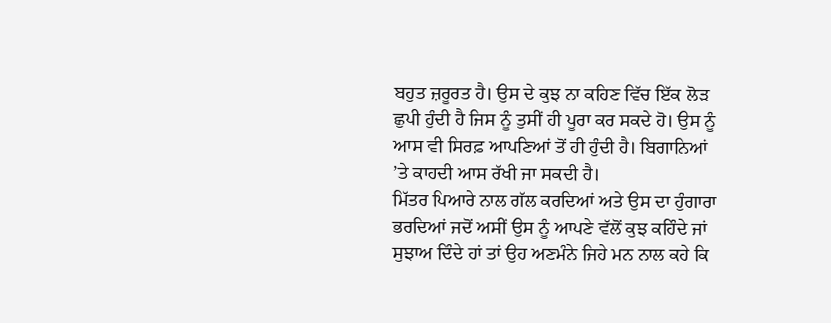ਬਹੁਤ ਜ਼ਰੂਰਤ ਹੈ। ਉਸ ਦੇ ਕੁਝ ਨਾ ਕਹਿਣ ਵਿੱਚ ਇੱਕ ਲੋੜ ਛੁਪੀ ਹੁੰਦੀ ਹੈ ਜਿਸ ਨੂੰ ਤੁਸੀਂ ਹੀ ਪੂਰਾ ਕਰ ਸਕਦੇ ਹੋ। ਉਸ ਨੂੰ ਆਸ ਵੀ ਸਿਰਫ਼ ਆਪਣਿਆਂ ਤੋਂ ਹੀ ਹੁੰਦੀ ਹੈ। ਬਿਗਾਨਿਆਂ ’ਤੇ ਕਾਹਦੀ ਆਸ ਰੱਖੀ ਜਾ ਸਕਦੀ ਹੈ।
ਮਿੱਤਰ ਪਿਆਰੇ ਨਾਲ ਗੱਲ ਕਰਦਿਆਂ ਅਤੇ ਉਸ ਦਾ ਹੁੰਗਾਰਾ ਭਰਦਿਆਂ ਜਦੋਂ ਅਸੀਂ ਉਸ ਨੂੰ ਆਪਣੇ ਵੱਲੋਂ ਕੁਝ ਕਹਿੰਦੇ ਜਾਂ ਸੁਝਾਅ ਦਿੰਦੇ ਹਾਂ ਤਾਂ ਉਹ ਅਣਮੰਨੇ ਜਿਹੇ ਮਨ ਨਾਲ ਕਹੇ ਕਿ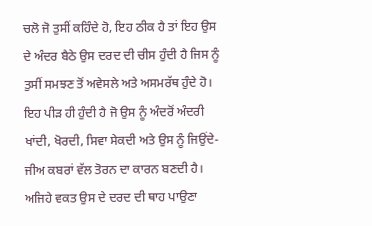ਚਲੋ ਜੋ ਤੁਸੀਂ ਕਹਿੰਦੇ ਹੋ, ਇਹ ਠੀਕ ਹੈ ਤਾਂ ਇਹ ਉਸ ਦੇ ਅੰਦਰ ਬੈਠੇ ਉਸ ਦਰਦ ਦੀ ਚੀਸ ਹੁੰਦੀ ਹੈ ਜਿਸ ਨੂੰ ਤੁਸੀਂ ਸਮਝਣ ਤੋਂ ਅਵੇਸਲੇ ਅਤੇ ਅਸਮਰੱਥ ਹੁੰਦੇ ਹੋ। ਇਹ ਪੀੜ ਹੀ ਹੁੰਦੀ ਹੈ ਜੋ ਉਸ ਨੂੰ ਅੰਦਰੋਂ ਅੰਦਰੀ ਖਾਂਦੀ, ਖੋਰਦੀ, ਸਿਵਾ ਸੇਕਦੀ ਅਤੇ ਉਸ ਨੂੰ ਜਿਉਂਦੇ-ਜੀਅ ਕਬਰਾਂ ਵੱਲ ਤੋਰਨ ਦਾ ਕਾਰਨ ਬਣਦੀ ਹੈ। ਅਜਿਹੇ ਵਕਤ ਉਸ ਦੇ ਦਰਦ ਦੀ ਥਾਹ ਪਾਉਣਾ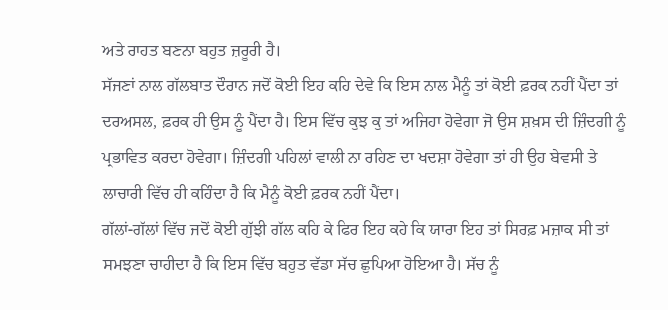ਅਤੇ ਰਾਹਤ ਬਣਨਾ ਬਹੁਤ ਜ਼ਰੂਰੀ ਹੈ।
ਸੱਜਣਾਂ ਨਾਲ ਗੱਲਬਾਤ ਦੌਰਾਨ ਜਦੋਂ ਕੋਈ ਇਹ ਕਹਿ ਦੇਵੇ ਕਿ ਇਸ ਨਾਲ ਮੈਨੂੰ ਤਾਂ ਕੋਈ ਫ਼ਰਕ ਨਹੀਂ ਪੈਂਦਾ ਤਾਂ ਦਰਅਸਲ, ਫ਼ਰਕ ਹੀ ਉਸ ਨੂੰ ਪੈਂਦਾ ਹੈ। ਇਸ ਵਿੱਚ ਕੁਝ ਕੁ ਤਾਂ ਅਜਿਹਾ ਹੋਵੇਗਾ ਜੋ ਉਸ ਸ਼ਖ਼ਸ ਦੀ ਜ਼ਿੰਦਗੀ ਨੂੰ ਪ੍ਰਭਾਵਿਤ ਕਰਦਾ ਹੋਵੇਗਾ। ਜ਼ਿੰਦਗੀ ਪਹਿਲਾਂ ਵਾਲੀ ਨਾ ਰਹਿਣ ਦਾ ਖਦਸ਼ਾ ਹੋਵੇਗਾ ਤਾਂ ਹੀ ਉਹ ਬੇਵਸੀ ਤੇ ਲਾਚਾਰੀ ਵਿੱਚ ਹੀ ਕਹਿੰਦਾ ਹੈ ਕਿ ਮੈਨੂੰ ਕੋਈ ਫ਼ਰਕ ਨਹੀਂ ਪੈਂਦਾ।
ਗੱਲਾਂ-ਗੱਲਾਂ ਵਿੱਚ ਜਦੋਂ ਕੋਈ ਗੁੱਝੀ ਗੱਲ ਕਹਿ ਕੇ ਫਿਰ ਇਹ ਕਹੇ ਕਿ ਯਾਰਾ ਇਹ ਤਾਂ ਸਿਰਫ਼ ਮਜ਼ਾਕ ਸੀ ਤਾਂ ਸਮਝਣਾ ਚਾਹੀਦਾ ਹੈ ਕਿ ਇਸ ਵਿੱਚ ਬਹੁਤ ਵੱਡਾ ਸੱਚ ਛੁਪਿਆ ਹੋਇਆ ਹੈ। ਸੱਚ ਨੂੰ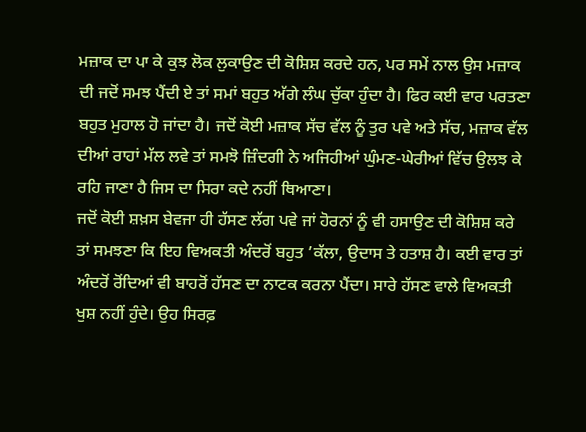ਮਜ਼ਾਕ ਦਾ ਪਾ ਕੇ ਕੁਝ ਲੋਕ ਲੁਕਾਉਣ ਦੀ ਕੋਸ਼ਿਸ਼ ਕਰਦੇ ਹਨ, ਪਰ ਸਮੇਂ ਨਾਲ ਉਸ ਮਜ਼ਾਕ ਦੀ ਜਦੋਂ ਸਮਝ ਪੈਂਦੀ ਏ ਤਾਂ ਸਮਾਂ ਬਹੁਤ ਅੱਗੇ ਲੰਘ ਚੁੱਕਾ ਹੁੰਦਾ ਹੈ। ਫਿਰ ਕਈ ਵਾਰ ਪਰਤਣਾ ਬਹੁਤ ਮੁਹਾਲ ਹੋ ਜਾਂਦਾ ਹੈ। ਜਦੋਂ ਕੋਈ ਮਜ਼ਾਕ ਸੱਚ ਵੱਲ ਨੂੰ ਤੁਰ ਪਵੇ ਅਤੇ ਸੱਚ, ਮਜ਼ਾਕ ਵੱਲ ਦੀਆਂ ਰਾਹਾਂ ਮੱਲ ਲਵੇ ਤਾਂ ਸਮਝੋ ਜ਼ਿੰਦਗੀ ਨੇ ਅਜਿਹੀਆਂ ਘੁੰਮਣ-ਘੇਰੀਆਂ ਵਿੱਚ ਉਲਝ ਕੇ ਰਹਿ ਜਾਣਾ ਹੈ ਜਿਸ ਦਾ ਸਿਰਾ ਕਦੇ ਨਹੀਂ ਥਿਆਣਾ।
ਜਦੋਂ ਕੋਈ ਸ਼ਖ਼ਸ ਬੇਵਜਾ ਹੀ ਹੱਸਣ ਲੱਗ ਪਵੇ ਜਾਂ ਹੋਰਨਾਂ ਨੂੰ ਵੀ ਹਸਾਉਣ ਦੀ ਕੋਸ਼ਿਸ਼ ਕਰੇ ਤਾਂ ਸਮਝਣਾ ਕਿ ਇਹ ਵਿਅਕਤੀ ਅੰਦਰੋਂ ਬਹੁਤ ’ਕੱਲਾ, ਉਦਾਸ ਤੇ ਹਤਾਸ਼ ਹੈ। ਕਈ ਵਾਰ ਤਾਂ ਅੰਦਰੋਂ ਰੋਂਦਿਆਂ ਵੀ ਬਾਹਰੋਂ ਹੱਸਣ ਦਾ ਨਾਟਕ ਕਰਨਾ ਪੈਂਦਾ। ਸਾਰੇ ਹੱਸਣ ਵਾਲੇ ਵਿਅਕਤੀ ਖੁਸ਼ ਨਹੀਂ ਹੁੰਦੇ। ਉਹ ਸਿਰਫ਼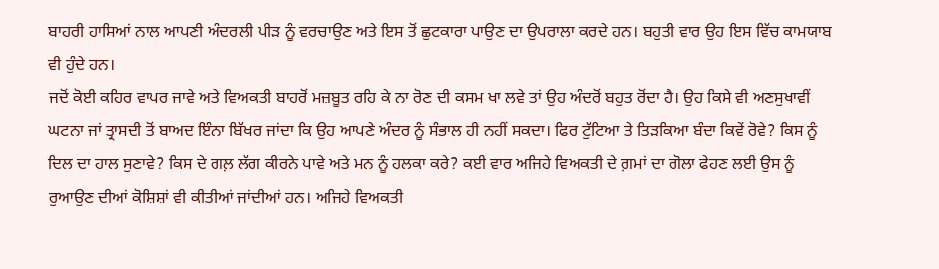ਬਾਹਰੀ ਹਾਸਿਆਂ ਨਾਲ ਆਪਣੀ ਅੰਦਰਲੀ ਪੀੜ ਨੂੰ ਵਰਚਾਉਣ ਅਤੇ ਇਸ ਤੋਂ ਛੁਟਕਾਰਾ ਪਾਉਣ ਦਾ ਉਪਰਾਲਾ ਕਰਦੇ ਹਨ। ਬਹੁਤੀ ਵਾਰ ਉਹ ਇਸ ਵਿੱਚ ਕਾਮਯਾਬ ਵੀ ਹੁੰਦੇ ਹਨ।
ਜਦੋਂ ਕੋਈ ਕਹਿਰ ਵਾਪਰ ਜਾਵੇ ਅਤੇ ਵਿਅਕਤੀ ਬਾਹਰੋਂ ਮਜ਼ਬੂਤ ਰਹਿ ਕੇ ਨਾ ਰੋਣ ਦੀ ਕਸਮ ਖਾ ਲਵੇ ਤਾਂ ਉਹ ਅੰਦਰੋਂ ਬਹੁਤ ਰੋਂਦਾ ਹੈ। ਉਹ ਕਿਸੇ ਵੀ ਅਣਸੁਖਾਵੀਂ ਘਟਨਾ ਜਾਂ ਤ੍ਰਾਸਦੀ ਤੋਂ ਬਾਅਦ ਇੰਨਾ ਬਿੱਖਰ ਜਾਂਦਾ ਕਿ ਉਹ ਆਪਣੇ ਅੰਦਰ ਨੂੰ ਸੰਭਾਲ ਹੀ ਨਹੀਂ ਸਕਦਾ। ਫਿਰ ਟੁੱਟਿਆ ਤੇ ਤਿੜਕਿਆ ਬੰਦਾ ਕਿਵੇਂ ਰੋਵੇ? ਕਿਸ ਨੂੰ ਦਿਲ ਦਾ ਹਾਲ ਸੁਣਾਵੇ? ਕਿਸ ਦੇ ਗਲ਼ ਲੱਗ ਕੀਰਨੇ ਪਾਵੇ ਅਤੇ ਮਨ ਨੂੰ ਹਲਕਾ ਕਰੇ? ਕਈ ਵਾਰ ਅਜਿਹੇ ਵਿਅਕਤੀ ਦੇ ਗ਼ਮਾਂ ਦਾ ਗੋਲਾ ਫੇਹਣ ਲਈ ਉਸ ਨੂੰ ਰੁਆਉਣ ਦੀਆਂ ਕੋਸ਼ਿਸ਼ਾਂ ਵੀ ਕੀਤੀਆਂ ਜਾਂਦੀਆਂ ਹਨ। ਅਜਿਹੇ ਵਿਅਕਤੀ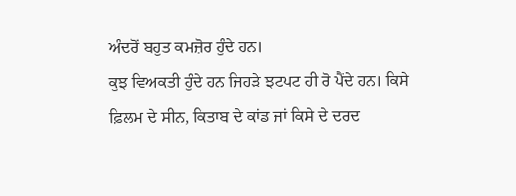ਅੰਦਰੋਂ ਬਹੁਤ ਕਮਜ਼ੋਰ ਹੁੰਦੇ ਹਨ।
ਕੁਝ ਵਿਅਕਤੀ ਹੁੰਦੇ ਹਨ ਜਿਹੜੇ ਝਟਪਟ ਹੀ ਰੋ ਪੈਂਦੇ ਹਨ। ਕਿਸੇ ਫ਼ਿਲਮ ਦੇ ਸੀਨ, ਕਿਤਾਬ ਦੇ ਕਾਂਡ ਜਾਂ ਕਿਸੇ ਦੇ ਦਰਦ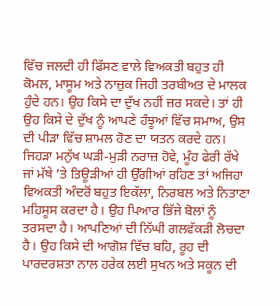ਵਿੱਚ ਜਲਦੀ ਹੀ ਫਿੱਸਣ ਵਾਲੇ ਵਿਅਕਤੀ ਬਹੁਤ ਹੀ ਕੋਮਲ, ਮਾਸੂਮ ਅਤੇ ਨਾਜ਼ੁਕ ਜਿਹੀ ਤਰਬੀਅਤ ਦੇ ਮਾਲਕ ਹੁੰਦੇ ਹਨ। ਉਹ ਕਿਸੇ ਦਾ ਦੁੱਖ ਨਹੀਂ ਜ਼ਰ ਸਕਦੇ। ਤਾਂ ਹੀ ਉਹ ਕਿਸੇ ਦੇ ਦੁੱਖ ਨੂੰ ਆਪਣੇ ਹੰਝੂਆਂ ਵਿੱਚ ਸਮਾਅ, ਉਸ ਦੀ ਪੀੜਾ ਵਿੱਚ ਸ਼ਾਮਲ ਹੋਣ ਦਾ ਯਤਨ ਕਰਦੇ ਹਨ।
ਜਿਹੜਾ ਮਨੁੱਖ ਘੜੀ-ਮੁੜੀ ਨਰਾਜ਼ ਹੋਵੇ, ਮੂੰਹ ਫੇਰੀ ਰੱਖੇ ਜਾਂ ਮੱਥੇ ’ਤੇ ਤਿਊੜੀਆਂ ਹੀ ਉੱਗੀਆਂ ਰਹਿਣ ਤਾਂ ਅਜਿਹਾ ਵਿਅਕਤੀ ਅੰਦਰੋਂ ਬਹੁਤ ਇਕੱਲਾ, ਨਿਰਬਲ ਅਤੇ ਨਿਤਾਣਾ ਮਹਿਸੂਸ ਕਰਦਾ ਹੈ। ਉਹ ਪਿਆਰ ਭਿੱਜੇ ਬੋਲਾਂ ਨੂੰ ਤਰਸਦਾ ਹੈ। ਆਪਣਿਆਂ ਦੀ ਨਿੱਘੀ ਗਲਵੱਕੜੀ ਲੋਚਦਾ ਹੈ। ਉਹ ਕਿਸੇ ਦੀ ਆਗੋਸ਼ ਵਿੱਚ ਬਹਿ, ਰੂਹ ਦੀ ਪਾਰਦਰਸ਼ਤਾ ਨਾਲ ਹਰੇਕ ਲਈ ਸੁਖਨ ਅਤੇ ਸਕੂਨ ਦੀ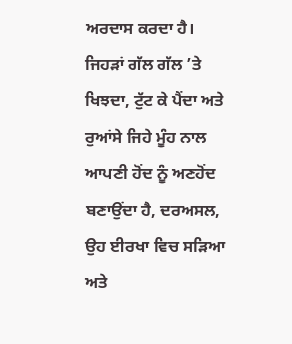ਅਰਦਾਸ ਕਰਦਾ ਹੈ।
ਜਿਹੜਾਂ ਗੱਲ ਗੱਲ ’ਤੇ ਖਿਝਦਾ, ਟੁੱਟ ਕੇ ਪੈਂਦਾ ਅਤੇ ਰੁਆਂਸੇ ਜਿਹੇ ਮੂੰਹ ਨਾਲ ਆਪਣੀ ਹੋਂਦ ਨੂੰ ਅਣਹੋਂਦ ਬਣਾਉਂਦਾ ਹੈ, ਦਰਅਸਲ, ਉਹ ਈਰਖਾ ਵਿਚ ਸੜਿਆ ਅਤੇ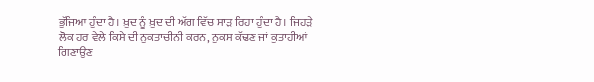ਭੁੱਜਿਆ ਹੁੰਦਾ ਹੈ। ਖ਼ੁਦ ਨੂੰ ਖ਼ੁਦ ਦੀ ਅੱਗ ਵਿੱਚ ਸਾੜ ਰਿਹਾ ਹੁੰਦਾ ਹੈ। ਜਿਹੜੇ ਲੋਕ ਹਰ ਵੇਲੇ ਕਿਸੇ ਦੀ ਨੁਕਤਾਚੀਨੀ ਕਰਨ, ਨੁਕਸ ਕੱਢਣ ਜਾਂ ਕੁਤਾਹੀਆਂ ਗਿਣਾਉਣ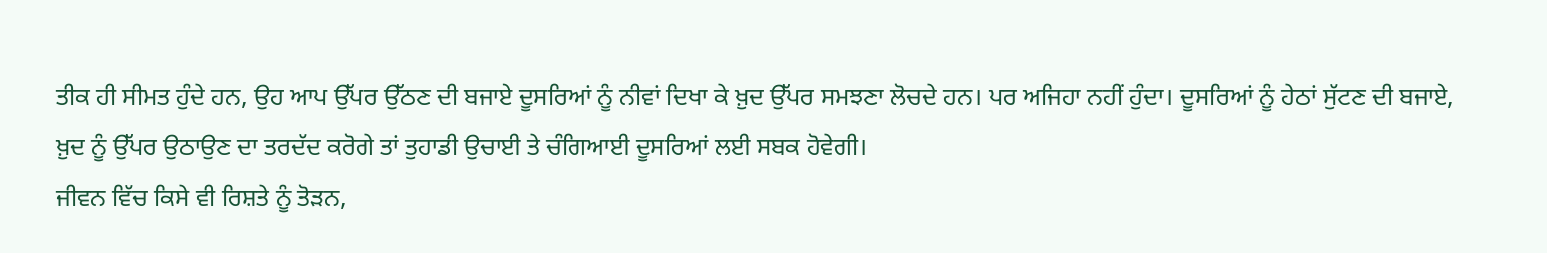ਤੀਕ ਹੀ ਸੀਮਤ ਹੁੰਦੇ ਹਨ, ਉਹ ਆਪ ਉੱਪਰ ਉੱਠਣ ਦੀ ਬਜਾਏ ਦੂਸਰਿਆਂ ਨੂੰ ਨੀਵਾਂ ਦਿਖਾ ਕੇ ਖ਼ੁਦ ਉੱਪਰ ਸਮਝਣਾ ਲੋਚਦੇ ਹਨ। ਪਰ ਅਜਿਹਾ ਨਹੀਂ ਹੁੰਦਾ। ਦੂਸਰਿਆਂ ਨੂੰ ਹੇਠਾਂ ਸੁੱਟਣ ਦੀ ਬਜਾਏ, ਖ਼ੁਦ ਨੂੰ ਉੱਪਰ ਉਠਾਉਣ ਦਾ ਤਰਦੱਦ ਕਰੋਗੇ ਤਾਂ ਤੁਹਾਡੀ ਉਚਾਈ ਤੇ ਚੰਗਿਆਈ ਦੂਸਰਿਆਂ ਲਈ ਸਬਕ ਹੋਵੇਗੀ।
ਜੀਵਨ ਵਿੱਚ ਕਿਸੇ ਵੀ ਰਿਸ਼ਤੇ ਨੂੰ ਤੋੜਨ,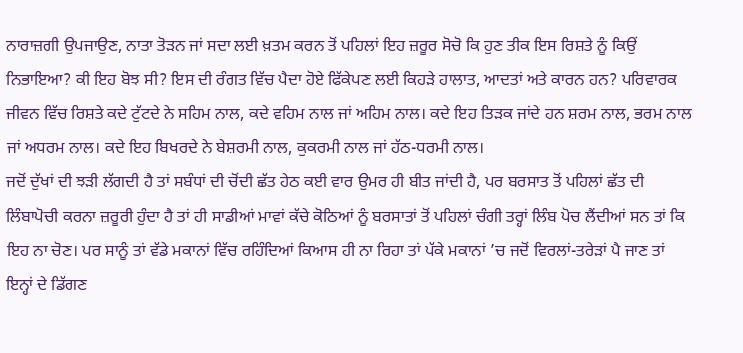ਨਾਰਾਜ਼ਗੀ ਉਪਜਾਉਣ, ਨਾਤਾ ਤੋੜਨ ਜਾਂ ਸਦਾ ਲਈ ਖ਼ਤਮ ਕਰਨ ਤੋਂ ਪਹਿਲਾਂ ਇਹ ਜ਼ਰੂਰ ਸੋਚੋ ਕਿ ਹੁਣ ਤੀਕ ਇਸ ਰਿਸ਼ਤੇ ਨੂੰ ਕਿਉਂ ਨਿਭਾਇਆ? ਕੀ ਇਹ ਬੋਝ ਸੀ? ਇਸ ਦੀ ਰੰਗਤ ਵਿੱਚ ਪੈਦਾ ਹੋਏ ਫਿੱਕੇਪਣ ਲਈ ਕਿਹੜੇ ਹਾਲਾਤ, ਆਦਤਾਂ ਅਤੇ ਕਾਰਨ ਹਨ? ਪਰਿਵਾਰਕ ਜੀਵਨ ਵਿੱਚ ਰਿਸ਼ਤੇ ਕਦੇ ਟੁੱਟਦੇ ਨੇ ਸਹਿਮ ਨਾਲ, ਕਦੇ ਵਹਿਮ ਨਾਲ ਜਾਂ ਅਹਿਮ ਨਾਲ। ਕਦੇ ਇਹ ਤਿੜਕ ਜਾਂਦੇ ਹਨ ਸ਼ਰਮ ਨਾਲ, ਭਰਮ ਨਾਲ ਜਾਂ ਅਧਰਮ ਨਾਲ। ਕਦੇ ਇਹ ਬਿਖਰਦੇ ਨੇ ਬੇਸ਼ਰਮੀ ਨਾਲ, ਕੁਕਰਮੀ ਨਾਲ ਜਾਂ ਹੱਠ-ਧਰਮੀ ਨਾਲ।
ਜਦੋਂ ਦੁੱਖਾਂ ਦੀ ਝੜੀ ਲੱਗਦੀ ਹੈ ਤਾਂ ਸਬੰਧਾਂ ਦੀ ਚੋਂਦੀ ਛੱਤ ਹੇਠ ਕਈ ਵਾਰ ਉਮਰ ਹੀ ਬੀਤ ਜਾਂਦੀ ਹੈ, ਪਰ ਬਰਸਾਤ ਤੋਂ ਪਹਿਲਾਂ ਛੱਤ ਦੀ ਲਿੰਬਾਪੋਚੀ ਕਰਨਾ ਜ਼ਰੂਰੀ ਹੁੰਦਾ ਹੈ ਤਾਂ ਹੀ ਸਾਡੀਆਂ ਮਾਵਾਂ ਕੱਚੇ ਕੋਠਿਆਂ ਨੂੰ ਬਰਸਾਤਾਂ ਤੋਂ ਪਹਿਲਾਂ ਚੰਗੀ ਤਰ੍ਹਾਂ ਲਿੰਬ ਪੋਚ ਲੈਂਦੀਆਂ ਸਨ ਤਾਂ ਕਿ ਇਹ ਨਾ ਚੋਣ। ਪਰ ਸਾਨੂੰ ਤਾਂ ਵੱਡੇ ਮਕਾਨਾਂ ਵਿੱਚ ਰਹਿੰਦਿਆਂ ਕਿਆਸ ਹੀ ਨਾ ਰਿਹਾ ਤਾਂ ਪੱਕੇ ਮਕਾਨਾਂ ’ਚ ਜਦੋਂ ਵਿਰਲਾਂ-ਤਰੇੜਾਂ ਪੈ ਜਾਣ ਤਾਂ ਇਨ੍ਹਾਂ ਦੇ ਡਿੱਗਣ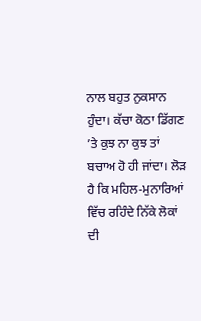ਨਾਲ ਬਹੁਤ ਨੁਕਸਾਨ ਹੁੰਦਾ। ਕੱਚਾ ਕੋਠਾ ਡਿੱਗਣ ’ਤੇ ਕੁਝ ਨਾ ਕੁਝ ਤਾਂ ਬਚਾਅ ਹੋ ਹੀ ਜਾਂਦਾ। ਲੋੜ ਹੈ ਕਿ ਮਹਿਲ-ਮੁਨਾਰਿਆਂ ਵਿੱਚ ਰਹਿੰਦੇ ਨਿੱਕੇ ਲੋਕਾਂ ਦੀ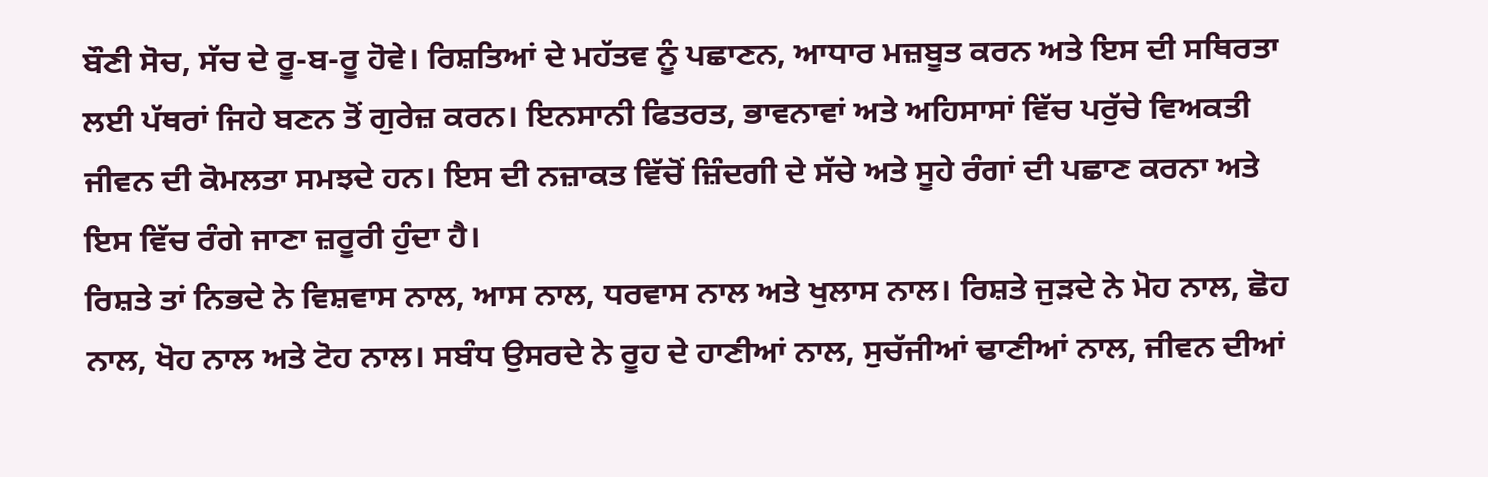ਬੌਣੀ ਸੋਚ, ਸੱਚ ਦੇ ਰੂ-ਬ-ਰੂ ਹੋਵੇ। ਰਿਸ਼ਤਿਆਂ ਦੇ ਮਹੱਤਵ ਨੂੰ ਪਛਾਣਨ, ਆਧਾਰ ਮਜ਼ਬੂਤ ਕਰਨ ਅਤੇ ਇਸ ਦੀ ਸਥਿਰਤਾ ਲਈ ਪੱਥਰਾਂ ਜਿਹੇ ਬਣਨ ਤੋਂ ਗੁਰੇਜ਼ ਕਰਨ। ਇਨਸਾਨੀ ਫਿਤਰਤ, ਭਾਵਨਾਵਾਂ ਅਤੇ ਅਹਿਸਾਸਾਂ ਵਿੱਚ ਪਰੁੱਚੇ ਵਿਅਕਤੀ ਜੀਵਨ ਦੀ ਕੋਮਲਤਾ ਸਮਝਦੇ ਹਨ। ਇਸ ਦੀ ਨਜ਼ਾਕਤ ਵਿੱਚੋਂ ਜ਼ਿੰਦਗੀ ਦੇ ਸੱਚੇ ਅਤੇ ਸੂਹੇ ਰੰਗਾਂ ਦੀ ਪਛਾਣ ਕਰਨਾ ਅਤੇ ਇਸ ਵਿੱਚ ਰੰਗੇ ਜਾਣਾ ਜ਼ਰੂਰੀ ਹੁੰਦਾ ਹੈ।
ਰਿਸ਼ਤੇ ਤਾਂ ਨਿਭਦੇ ਨੇ ਵਿਸ਼ਵਾਸ ਨਾਲ, ਆਸ ਨਾਲ, ਧਰਵਾਸ ਨਾਲ ਅਤੇ ਖੁਲਾਸ ਨਾਲ। ਰਿਸ਼ਤੇ ਜੁੜਦੇ ਨੇ ਮੋਹ ਨਾਲ, ਛੋਹ ਨਾਲ, ਖੋਹ ਨਾਲ ਅਤੇ ਟੋਹ ਨਾਲ। ਸਬੰਧ ਉਸਰਦੇ ਨੇ ਰੂਹ ਦੇ ਹਾਣੀਆਂ ਨਾਲ, ਸੁਚੱਜੀਆਂ ਢਾਣੀਆਂ ਨਾਲ, ਜੀਵਨ ਦੀਆਂ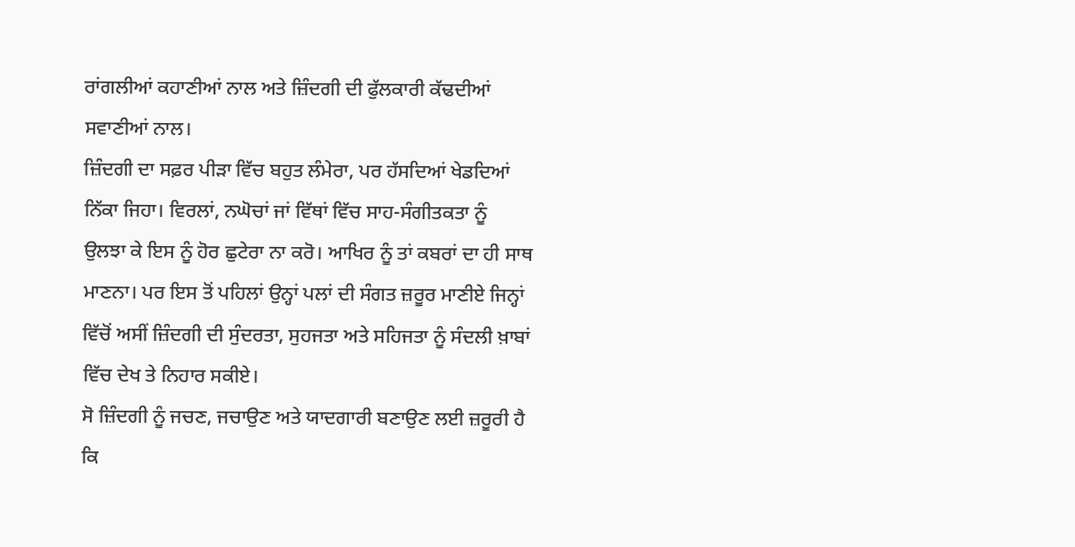ਰਾਂਗਲੀਆਂ ਕਹਾਣੀਆਂ ਨਾਲ ਅਤੇ ਜ਼ਿੰਦਗੀ ਦੀ ਫੁੱਲਕਾਰੀ ਕੱਢਦੀਆਂ ਸਵਾਣੀਆਂ ਨਾਲ।
ਜ਼ਿੰਦਗੀ ਦਾ ਸਫ਼ਰ ਪੀੜਾ ਵਿੱਚ ਬਹੁਤ ਲੰਮੇਰਾ, ਪਰ ਹੱਸਦਿਆਂ ਖੇਡਦਿਆਂ ਨਿੱਕਾ ਜਿਹਾ। ਵਿਰਲਾਂ, ਨਘੋਚਾਂ ਜਾਂ ਵਿੱਥਾਂ ਵਿੱਚ ਸਾਹ-ਸੰਗੀਤਕਤਾ ਨੂੰ ਉਲਝਾ ਕੇ ਇਸ ਨੂੰ ਹੋਰ ਛੁਟੇਰਾ ਨਾ ਕਰੋ। ਆਖਿਰ ਨੂੰ ਤਾਂ ਕਬਰਾਂ ਦਾ ਹੀ ਸਾਥ ਮਾਣਨਾ। ਪਰ ਇਸ ਤੋਂ ਪਹਿਲਾਂ ਉਨ੍ਹਾਂ ਪਲਾਂ ਦੀ ਸੰਗਤ ਜ਼ਰੂਰ ਮਾਣੀਏ ਜਿਨ੍ਹਾਂ ਵਿੱਚੋਂ ਅਸੀਂ ਜ਼ਿੰਦਗੀ ਦੀ ਸੁੰਦਰਤਾ, ਸੁਹਜਤਾ ਅਤੇ ਸਹਿਜਤਾ ਨੂੰ ਸੰਦਲੀ ਖ਼ਾਬਾਂ ਵਿੱਚ ਦੇਖ ਤੇ ਨਿਹਾਰ ਸਕੀਏ।
ਸੋ ਜ਼ਿੰਦਗੀ ਨੂੰ ਜਚਣ, ਜਚਾਉਣ ਅਤੇ ਯਾਦਗਾਰੀ ਬਣਾਉਣ ਲਈ ਜ਼ਰੂਰੀ ਹੈ ਕਿ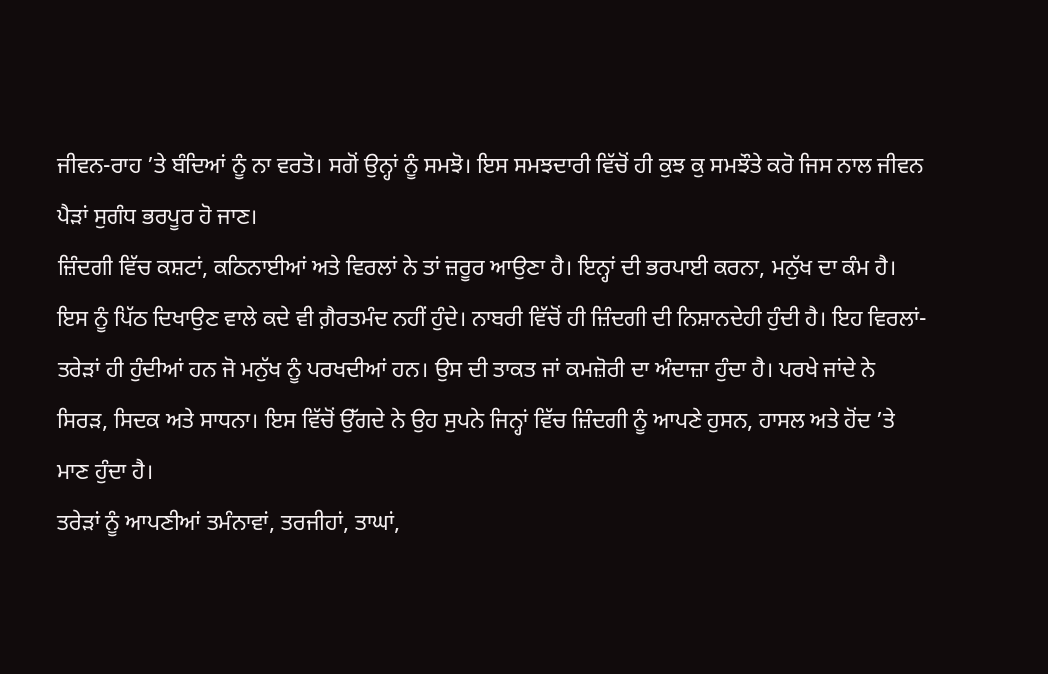ਜੀਵਨ-ਰਾਹ ’ਤੇ ਬੰਦਿਆਂ ਨੂੰ ਨਾ ਵਰਤੋ। ਸਗੋਂ ਉਨ੍ਹਾਂ ਨੂੰ ਸਮਝੋ। ਇਸ ਸਮਝਦਾਰੀ ਵਿੱਚੋਂ ਹੀ ਕੁਝ ਕੁ ਸਮਝੌਤੇ ਕਰੋ ਜਿਸ ਨਾਲ ਜੀਵਨ ਪੈੜਾਂ ਸੁਗੰਧ ਭਰਪੂਰ ਹੋ ਜਾਣ।
ਜ਼ਿੰਦਗੀ ਵਿੱਚ ਕਸ਼ਟਾਂ, ਕਠਿਨਾਈਆਂ ਅਤੇ ਵਿਰਲਾਂ ਨੇ ਤਾਂ ਜ਼ਰੂਰ ਆਉਣਾ ਹੈ। ਇਨ੍ਹਾਂ ਦੀ ਭਰਪਾਈ ਕਰਨਾ, ਮਨੁੱਖ ਦਾ ਕੰਮ ਹੈ। ਇਸ ਨੂੰ ਪਿੱਠ ਦਿਖਾਉਣ ਵਾਲੇ ਕਦੇ ਵੀ ਗ਼ੈਰਤਮੰਦ ਨਹੀਂ ਹੁੰਦੇ। ਨਾਬਰੀ ਵਿੱਚੋਂ ਹੀ ਜ਼ਿੰਦਗੀ ਦੀ ਨਿਸ਼ਾਨਦੇਹੀ ਹੁੰਦੀ ਹੈ। ਇਹ ਵਿਰਲਾਂ-ਤਰੇੜਾਂ ਹੀ ਹੁੰਦੀਆਂ ਹਨ ਜੋ ਮਨੁੱਖ ਨੂੰ ਪਰਖਦੀਆਂ ਹਨ। ਉਸ ਦੀ ਤਾਕਤ ਜਾਂ ਕਮਜ਼ੋਰੀ ਦਾ ਅੰਦਾਜ਼ਾ ਹੁੰਦਾ ਹੈ। ਪਰਖੇ ਜਾਂਦੇ ਨੇ ਸਿਰੜ, ਸਿਦਕ ਅਤੇ ਸਾਧਨਾ। ਇਸ ਵਿੱਚੋਂ ਉੱਗਦੇ ਨੇ ਉਹ ਸੁਪਨੇ ਜਿਨ੍ਹਾਂ ਵਿੱਚ ਜ਼ਿੰਦਗੀ ਨੂੰ ਆਪਣੇ ਹੁਸਨ, ਹਾਸਲ ਅਤੇ ਹੋਂਦ ’ਤੇ ਮਾਣ ਹੁੰਦਾ ਹੈ।
ਤਰੇੜਾਂ ਨੂੰ ਆਪਣੀਆਂ ਤਮੰਨਾਵਾਂ, ਤਰਜੀਹਾਂ, ਤਾਘਾਂ,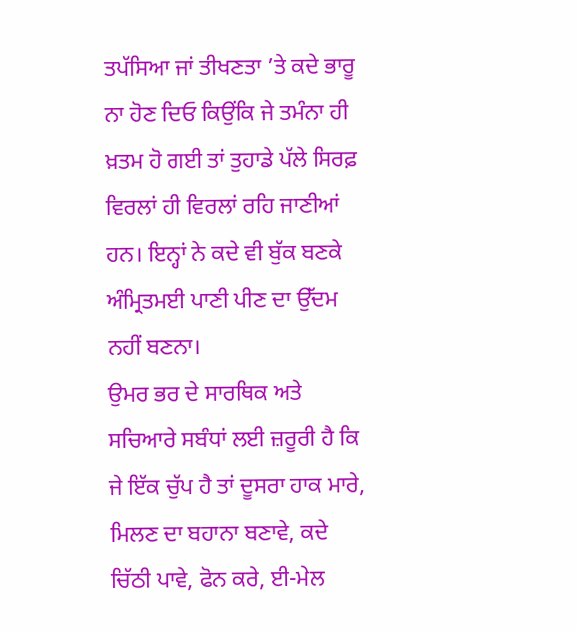ਤਪੱਸਿਆ ਜਾਂ ਤੀਖਣਤਾ ’ਤੇ ਕਦੇ ਭਾਰੂ ਨਾ ਹੋਣ ਦਿਓ ਕਿਉਂਕਿ ਜੇ ਤਮੰਨਾ ਹੀ ਖ਼ਤਮ ਹੋ ਗਈ ਤਾਂ ਤੁਹਾਡੇ ਪੱਲੇ ਸਿਰਫ਼ ਵਿਰਲਾਂ ਹੀ ਵਿਰਲਾਂ ਰਹਿ ਜਾਣੀਆਂ ਹਨ। ਇਨ੍ਹਾਂ ਨੇ ਕਦੇ ਵੀ ਬੁੱਕ ਬਣਕੇ ਅੰਮ੍ਰਿਤਮਈ ਪਾਣੀ ਪੀਣ ਦਾ ਉੱਦਮ ਨਹੀਂ ਬਣਨਾ।
ਉਮਰ ਭਰ ਦੇ ਸਾਰਥਿਕ ਅਤੇ ਸਚਿਆਰੇ ਸਬੰਧਾਂ ਲਈ ਜ਼ਰੂਰੀ ਹੈ ਕਿ ਜੇ ਇੱਕ ਚੁੱਪ ਹੈ ਤਾਂ ਦੂਸਰਾ ਹਾਕ ਮਾਰੇ, ਮਿਲਣ ਦਾ ਬਹਾਨਾ ਬਣਾਵੇ, ਕਦੇ ਚਿੱਠੀ ਪਾਵੇ, ਫੋਨ ਕਰੇ, ਈ-ਮੇਲ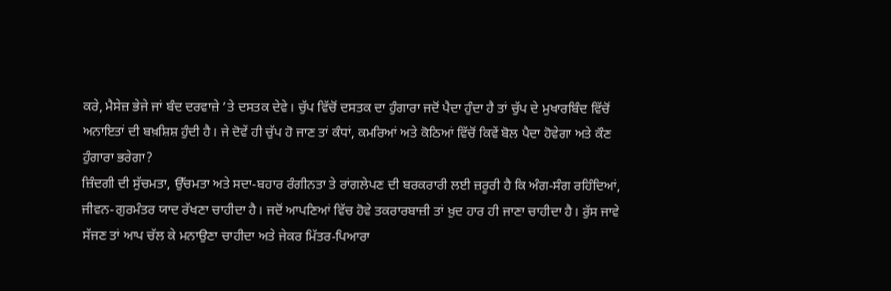ਕਰੇ, ਮੈਸੇਜ਼ ਭੇਜੇ ਜਾਂ ਬੰਦ ਦਰਵਾਜ਼ੇ ’ਤੇ ਦਸਤਕ ਦੇਵੇ। ਚੁੱਪ ਵਿੱਚੋਂ ਦਸਤਕ ਦਾ ਹੁੰਗਾਰਾ ਜਦੋਂ ਪੈਦਾ ਹੁੰਦਾ ਹੈ ਤਾਂ ਚੁੱਪ ਦੇ ਮੁਖਾਰਬਿੰਦ ਵਿੱਚੋਂ ਅਨਾਇਤਾਂ ਦੀ ਬਖ਼ਸ਼ਿਸ਼ ਹੁੰਦੀ ਹੈ। ਜੇ ਦੋਵੇਂ ਹੀ ਚੁੱਪ ਹੋ ਜਾਣ ਤਾਂ ਕੰਧਾਂ, ਕਮਰਿਆਂ ਅਤੇ ਕੋਠਿਆਂ ਵਿੱਚੋਂ ਕਿਵੇਂ ਬੋਲ ਪੈਦਾ ਹੋਵੇਗਾ ਅਤੇ ਕੌਣ ਹੁੰਗਾਰਾ ਭਰੇਗਾ?
ਜ਼ਿੰਦਗੀ ਦੀ ਸੁੱਚਮਤਾ, ਉੱਚਮਤਾ ਅਤੇ ਸਦਾ-ਬਹਾਰ ਰੰਗੀਨਤਾ ਤੇ ਰਾਂਗਲੇਪਣ ਦੀ ਬਰਕਰਾਰੀ ਲਈ ਜ਼ਰੂਰੀ ਹੈ ਕਿ ਅੰਗ-ਸੰਗ ਰਹਿੰਦਿਆਂ, ਜੀਵਨ-ਗੁਰਮੰਤਰ ਯਾਦ ਰੱਖਣਾ ਚਾਹੀਦਾ ਹੈ। ਜਦੋਂ ਆਪਣਿਆਂ ਵਿੱਚ ਹੋਵੇ ਤਕਰਾਰਬਾਜ਼ੀ ਤਾਂ ਖ਼ੁਦ ਹਾਰ ਹੀ ਜਾਣਾ ਚਾਹੀਦਾ ਹੈ। ਰੁੱਸ ਜਾਵੇ ਸੱਜਣ ਤਾਂ ਆਪ ਚੱਲ ਕੇ ਮਨਾਉਣਾ ਚਾਹੀਦਾ ਅਤੇ ਜੇਕਰ ਮਿੱਤਰ-ਪਿਆਰਾ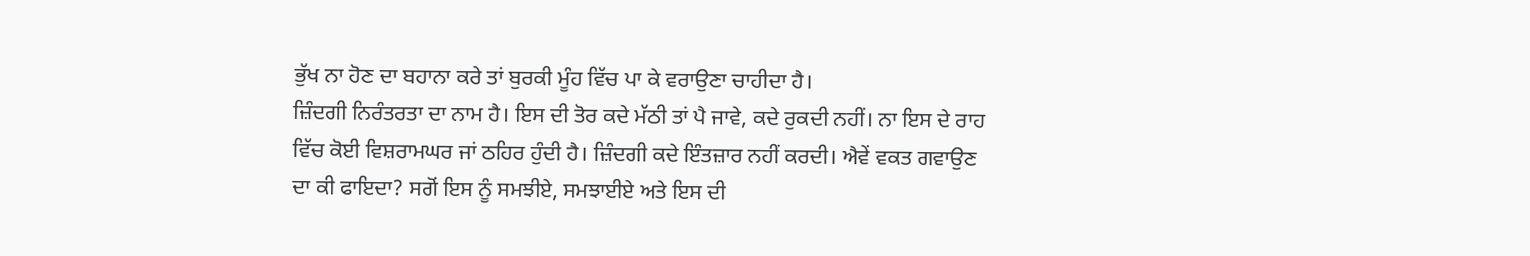ਭੁੱਖ ਨਾ ਹੋਣ ਦਾ ਬਹਾਨਾ ਕਰੇ ਤਾਂ ਬੁਰਕੀ ਮੂੰਹ ਵਿੱਚ ਪਾ ਕੇ ਵਰਾਉਣਾ ਚਾਹੀਦਾ ਹੈ।
ਜ਼ਿੰਦਗੀ ਨਿਰੰਤਰਤਾ ਦਾ ਨਾਮ ਹੈ। ਇਸ ਦੀ ਤੋਰ ਕਦੇ ਮੱਠੀ ਤਾਂ ਪੈ ਜਾਵੇ, ਕਦੇ ਰੁਕਦੀ ਨਹੀਂ। ਨਾ ਇਸ ਦੇ ਰਾਹ ਵਿੱਚ ਕੋਈ ਵਿਸ਼ਰਾਮਘਰ ਜਾਂ ਠਹਿਰ ਹੁੰਦੀ ਹੈ। ਜ਼ਿੰਦਗੀ ਕਦੇ ਇੰਤਜ਼ਾਰ ਨਹੀਂ ਕਰਦੀ। ਐਵੇਂ ਵਕਤ ਗਵਾਉਣ ਦਾ ਕੀ ਫਾਇਦਾ? ਸਗੋਂ ਇਸ ਨੂੰ ਸਮਝੀਏ, ਸਮਝਾਈਏ ਅਤੇ ਇਸ ਦੀ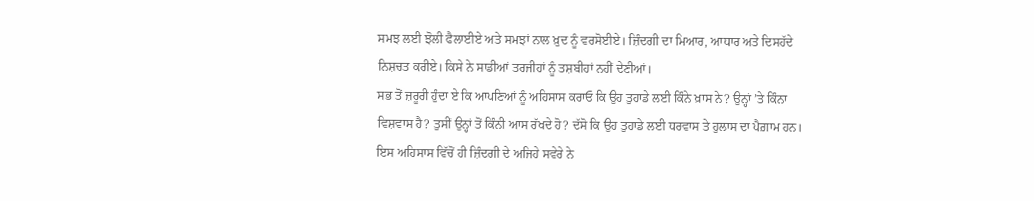ਸਮਝ ਲਈ ਝੋਲੀ ਫੈਲਾਈਏ ਅਤੇ ਸਮਝਾਂ ਨਾਲ ਖ਼ੁਦ ਨੂੰ ਵਰਸੋਈਏ। ਜ਼ਿੰਦਗੀ ਦਾ ਮਿਆਰ, ਆਧਾਰ ਅਤੇ ਦਿਸਹੱਦੇ ਨਿਸ਼ਚਤ ਕਰੀਏ। ਕਿਸੇ ਨੇ ਸਾਡੀਆਂ ਤਰਜੀਹਾਂ ਨੂੰ ਤਸ਼ਬੀਹਾਂ ਨਹੀਂ ਦੇਣੀਆਂ।
ਸਭ ਤੋਂ ਜ਼ਰੂਰੀ ਹੁੰਦਾ ਏ ਕਿ ਆਪਣਿਆਂ ਨੂੰ ਅਹਿਸਾਸ ਕਰਾਓ ਕਿ ਉਹ ਤੁਹਾਡੇ ਲਈ ਕਿੰਨੇ ਖ਼ਾਸ ਨੇ? ਉਨ੍ਹਾਂ ’ਤੇ ਕਿੰਨਾ ਵਿਸ਼ਵਾਸ ਹੈ? ਤੁਸੀਂ ਉਨ੍ਹਾਂ ਤੋਂ ਕਿੰਨੀ ਆਸ ਰੱਖਦੇ ਹੋ? ਦੱਸੋ ਕਿ ਉਹ ਤੁਹਾਡੇ ਲਈ ਧਰਵਾਸ ਤੇ ਹੁਲਾਸ ਦਾ ਪੈਗ਼ਾਮ ਹਨ। ਇਸ ਅਹਿਸਾਸ ਵਿੱਚੋਂ ਹੀ ਜ਼ਿੰਦਗੀ ਦੇ ਅਜਿਹੇ ਸਵੇਰੇ ਨੇ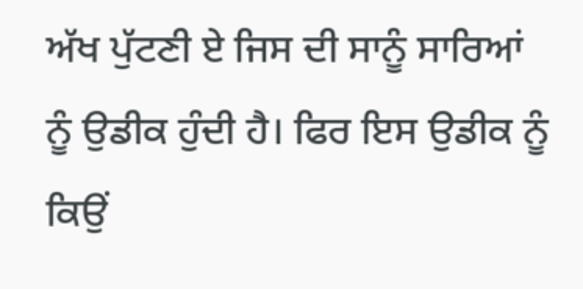ਅੱਖ ਪੁੱਟਣੀ ਏ ਜਿਸ ਦੀ ਸਾਨੂੰ ਸਾਰਿਆਂ ਨੂੰ ਉਡੀਕ ਹੁੰਦੀ ਹੈ। ਫਿਰ ਇਸ ਉਡੀਕ ਨੂੰ ਕਿਉਂ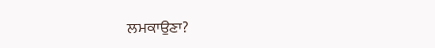ਲਮਕਾਉਣਾ?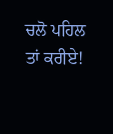ਚਲੋ ਪਹਿਲ ਤਾਂ ਕਰੀਏ!